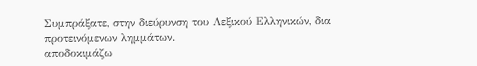Συμπράξατε, στην διεύρυνση του Λεξικού Ελληνικών, δια προτεινόμενων λημμάτων.
αποδοκιμάζω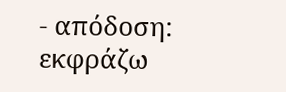- απόδοση: εκφράζω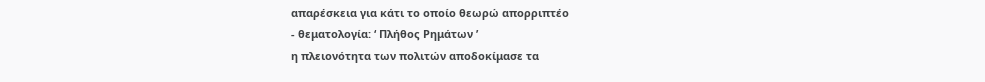απαρέσκεια για κάτι το οποίο θεωρώ απορριπτέο
- θεματολογία: ‘ Πλήθος Ρημάτων ’
η πλειονότητα των πολιτών αποδοκίμασε τα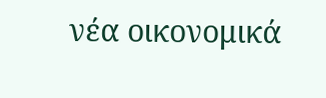νέα οικονομικά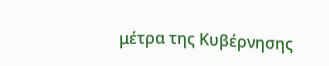μέτρα της Κυβέρνησης